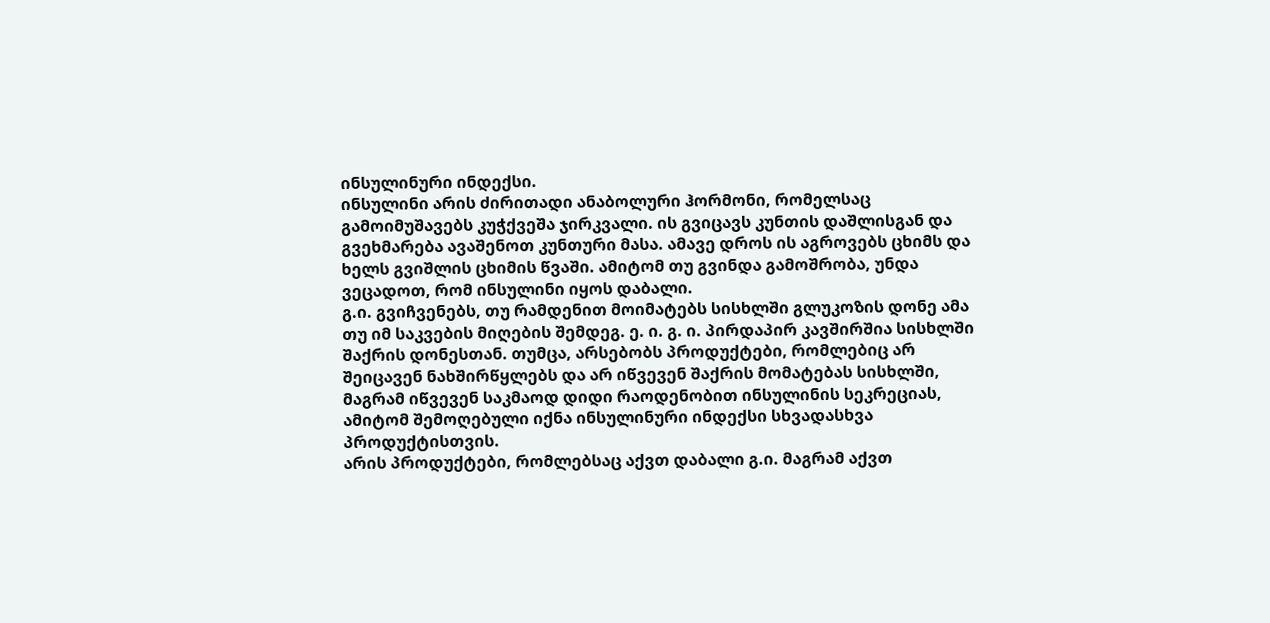ინსულინური ინდექსი.
ინსულინი არის ძირითადი ანაბოლური ჰორმონი, რომელსაც გამოიმუშავებს კუჭქვეშა ჯირკვალი. ის გვიცავს კუნთის დაშლისგან და გვეხმარება ავაშენოთ კუნთური მასა. ამავე დროს ის აგროვებს ცხიმს და ხელს გვიშლის ცხიმის წვაში. ამიტომ თუ გვინდა გამოშრობა, უნდა ვეცადოთ, რომ ინსულინი იყოს დაბალი.
გ.ი. გვიჩვენებს, თუ რამდენით მოიმატებს სისხლში გლუკოზის დონე ამა თუ იმ საკვების მიღების შემდეგ. ე. ი. გ. ი. პირდაპირ კავშირშია სისხლში შაქრის დონესთან. თუმცა, არსებობს პროდუქტები, რომლებიც არ შეიცავენ ნახშირწყლებს და არ იწვევენ შაქრის მომატებას სისხლში, მაგრამ იწვევენ საკმაოდ დიდი რაოდენობით ინსულინის სეკრეციას, ამიტომ შემოღებული იქნა ინსულინური ინდექსი სხვადასხვა პროდუქტისთვის.
არის პროდუქტები, რომლებსაც აქვთ დაბალი გ.ი. მაგრამ აქვთ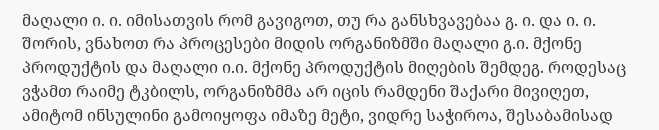მაღალი ი. ი. იმისათვის რომ გავიგოთ, თუ რა განსხვავებაა გ. ი. და ი. ი. შორის, ვნახოთ რა პროცესები მიდის ორგანიზმში მაღალი გ.ი. მქონე პროდუქტის და მაღალი ი.ი. მქონე პროდუქტის მიღების შემდეგ. როდესაც ვჭამთ რაიმე ტკბილს, ორგანიზმმა არ იცის რამდენი შაქარი მივიღეთ, ამიტომ ინსულინი გამოიყოფა იმაზე მეტი, ვიდრე საჭიროა, შესაბამისად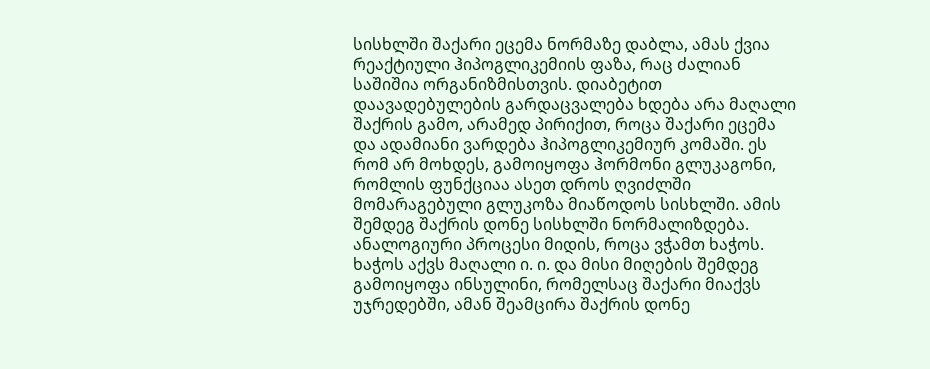სისხლში შაქარი ეცემა ნორმაზე დაბლა, ამას ქვია რეაქტიული ჰიპოგლიკემიის ფაზა, რაც ძალიან საშიშია ორგანიზმისთვის. დიაბეტით დაავადებულების გარდაცვალება ხდება არა მაღალი შაქრის გამო, არამედ პირიქით, როცა შაქარი ეცემა და ადამიანი ვარდება ჰიპოგლიკემიურ კომაში. ეს რომ არ მოხდეს, გამოიყოფა ჰორმონი გლუკაგონი, რომლის ფუნქციაა ასეთ დროს ღვიძლში მომარაგებული გლუკოზა მიაწოდოს სისხლში. ამის შემდეგ შაქრის დონე სისხლში ნორმალიზდება.
ანალოგიური პროცესი მიდის, როცა ვჭამთ ხაჭოს. ხაჭოს აქვს მაღალი ი. ი. და მისი მიღების შემდეგ გამოიყოფა ინსულინი, რომელსაც შაქარი მიაქვს უჯრედებში, ამან შეამცირა შაქრის დონე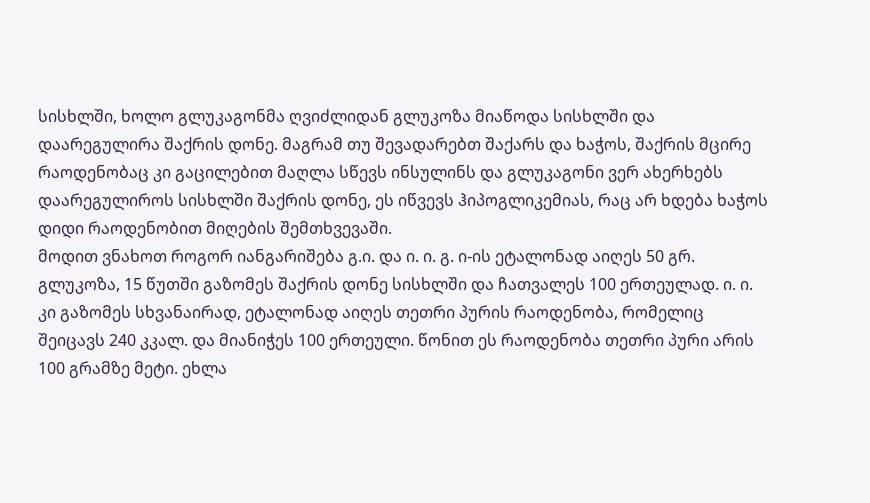სისხლში, ხოლო გლუკაგონმა ღვიძლიდან გლუკოზა მიაწოდა სისხლში და დაარეგულირა შაქრის დონე. მაგრამ თუ შევადარებთ შაქარს და ხაჭოს, შაქრის მცირე რაოდენობაც კი გაცილებით მაღლა სწევს ინსულინს და გლუკაგონი ვერ ახერხებს დაარეგულიროს სისხლში შაქრის დონე, ეს იწვევს ჰიპოგლიკემიას, რაც არ ხდება ხაჭოს დიდი რაოდენობით მიღების შემთხვევაში.
მოდით ვნახოთ როგორ იანგარიშება გ.ი. და ი. ი. გ. ი-ის ეტალონად აიღეს 50 გრ. გლუკოზა, 15 წუთში გაზომეს შაქრის დონე სისხლში და ჩათვალეს 100 ერთეულად. ი. ი. კი გაზომეს სხვანაირად, ეტალონად აიღეს თეთრი პურის რაოდენობა, რომელიც შეიცავს 240 კკალ. და მიანიჭეს 100 ერთეული. წონით ეს რაოდენობა თეთრი პური არის 100 გრამზე მეტი. ეხლა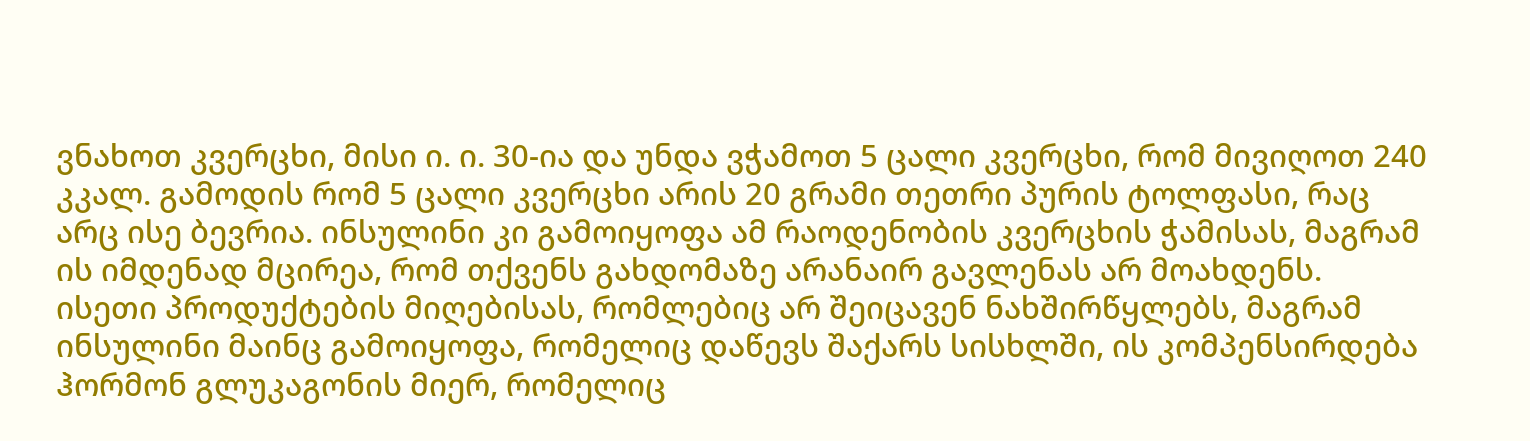ვნახოთ კვერცხი, მისი ი. ი. 30-ია და უნდა ვჭამოთ 5 ცალი კვერცხი, რომ მივიღოთ 240 კკალ. გამოდის რომ 5 ცალი კვერცხი არის 20 გრამი თეთრი პურის ტოლფასი, რაც არც ისე ბევრია. ინსულინი კი გამოიყოფა ამ რაოდენობის კვერცხის ჭამისას, მაგრამ ის იმდენად მცირეა, რომ თქვენს გახდომაზე არანაირ გავლენას არ მოახდენს.
ისეთი პროდუქტების მიღებისას, რომლებიც არ შეიცავენ ნახშირწყლებს, მაგრამ ინსულინი მაინც გამოიყოფა, რომელიც დაწევს შაქარს სისხლში, ის კომპენსირდება ჰორმონ გლუკაგონის მიერ, რომელიც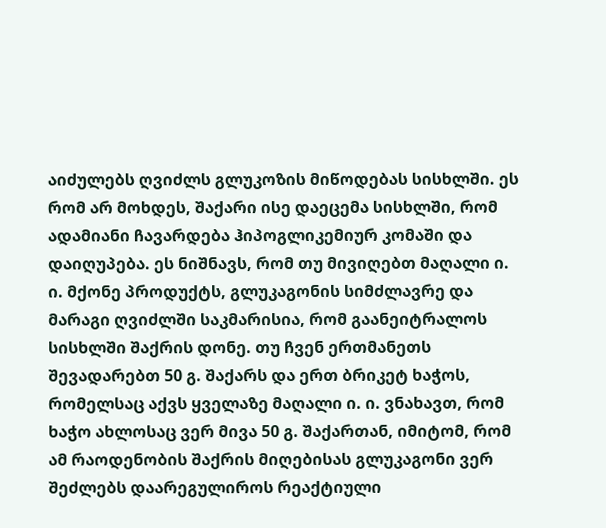აიძულებს ღვიძლს გლუკოზის მიწოდებას სისხლში. ეს რომ არ მოხდეს, შაქარი ისე დაეცემა სისხლში, რომ ადამიანი ჩავარდება ჰიპოგლიკემიურ კომაში და დაიღუპება. ეს ნიშნავს, რომ თუ მივიღებთ მაღალი ი. ი. მქონე პროდუქტს, გლუკაგონის სიმძლავრე და მარაგი ღვიძლში საკმარისია, რომ გაანეიტრალოს სისხლში შაქრის დონე. თუ ჩვენ ერთმანეთს შევადარებთ 50 გ. შაქარს და ერთ ბრიკეტ ხაჭოს, რომელსაც აქვს ყველაზე მაღალი ი. ი. ვნახავთ, რომ ხაჭო ახლოსაც ვერ მივა 50 გ. შაქართან, იმიტომ, რომ ამ რაოდენობის შაქრის მიღებისას გლუკაგონი ვერ შეძლებს დაარეგულიროს რეაქტიული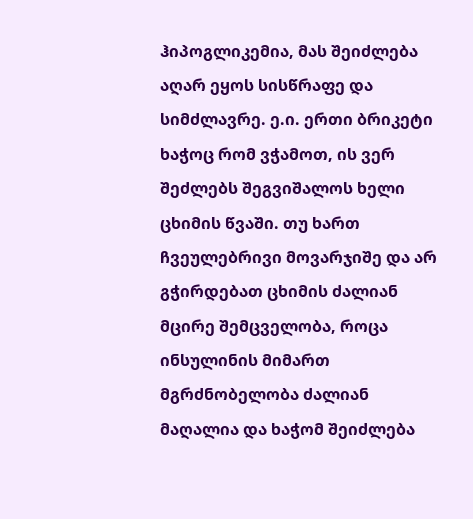ჰიპოგლიკემია, მას შეიძლება აღარ ეყოს სისწრაფე და სიმძლავრე. ე.ი. ერთი ბრიკეტი ხაჭოც რომ ვჭამოთ, ის ვერ შეძლებს შეგვიშალოს ხელი ცხიმის წვაში. თუ ხართ ჩვეულებრივი მოვარჯიშე და არ გჭირდებათ ცხიმის ძალიან მცირე შემცველობა, როცა ინსულინის მიმართ მგრძნობელობა ძალიან მაღალია და ხაჭომ შეიძლება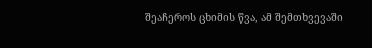შეაჩეროს ცხიმის წვა, ამ შემთხვევაში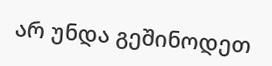არ უნდა გეშინოდეთ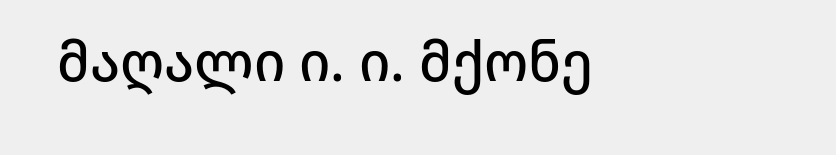მაღალი ი. ი. მქონე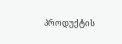პროდუქტის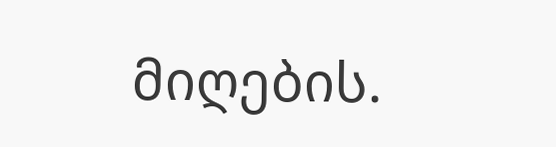მიღების.